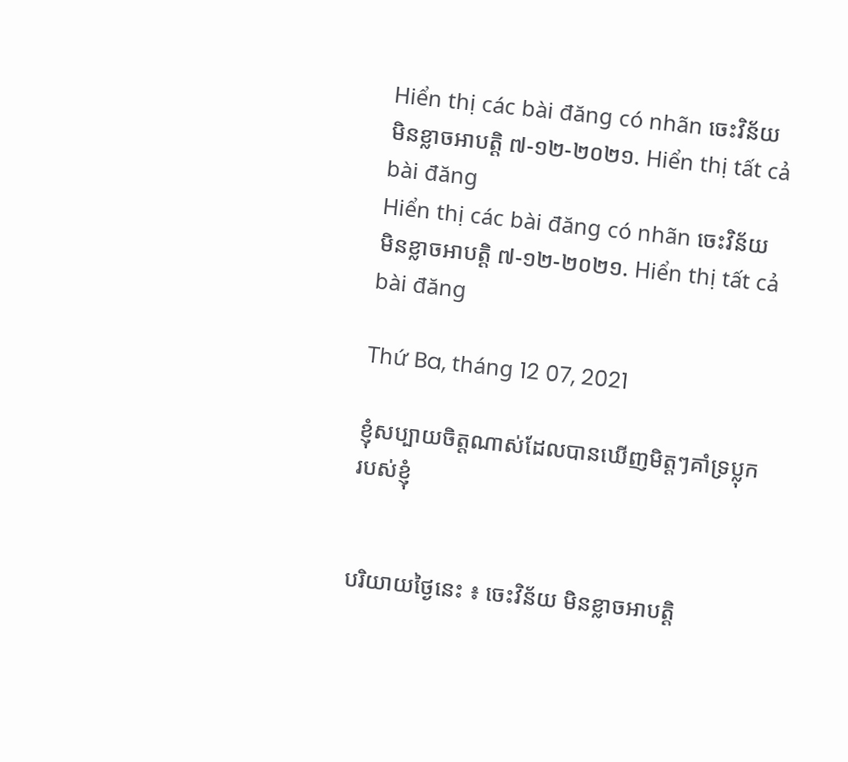Hiển thị các bài đăng có nhãn ចេះវិន័យ មិនខ្លាចអាបត្តិ ៧-១២-២០២១. Hiển thị tất cả bài đăng
Hiển thị các bài đăng có nhãn ចេះវិន័យ មិនខ្លាចអាបត្តិ ៧-១២-២០២១. Hiển thị tất cả bài đăng

Thứ Ba, tháng 12 07, 2021

ខ្ញុំសប្បាយចិត្តណាស់ដែលបានឃើញមិត្តៗគាំទ្រប្លុករបស់ខ្ញុំ


បរិយាយថ្ងៃនេះ ៖ ចេះវិន័យ មិនខ្លាចអាបត្តិ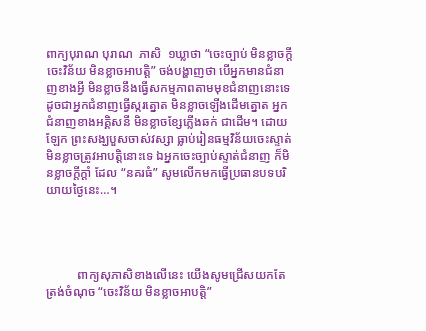ពាក្យបុរាណ បុរាណ  ភាសិ  ១ឃ្លាថា “ចេះច្បាប់ មិនខ្លាចក្តីចេះវិន័យ មិនខ្លាចអាបត្តិ” ចង់បង្ហាញថា បើអ្នកមានជំនាញខាងអ្វី មិនខ្លាចនឹងធ្វើសកម្មភាពតាមមុខជំនាញនោះទេ ដូចជាអ្នកជំនាញធ្វើស្ករត្នោត មិនខ្លាចឡើងដើមត្នោត អ្នកជំនាញខាងអគ្គិសនី មិនខ្លាចខ្សែភ្លើងឆក់ ជាដើម។ ដោយឡែក ព្រះសង្ឃបួសចាស់វស្សា ធ្លាប់រៀនធម្មវិន័យចេះស្ទាត់ មិនខ្លាចត្រូវអាបត្តិនោះទេ ឯអ្នកចេះច្បាប់ស្ទាត់ជំនាញ ក៏មិនខ្លាចក្តីក្តាំ ដែល “នគរធំ” សូមលើកមកធ្វើប្រធានបទបរិយាយថ្ងៃនេះ…។




          ពាក្យសុភាសិខាងលើនេះ យើងសូមជ្រើសយកតែត្រង់ចំណុច “ចេះវិន័យ មិនខ្លាចអាបត្តិ”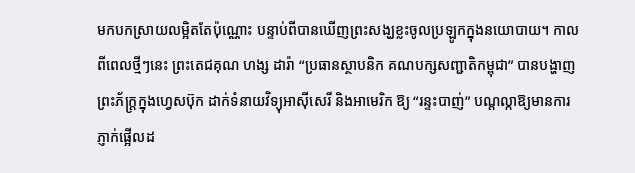មកបកស្រាយលម្អិតតែប៉ុណ្ណោះ បន្ទាប់ពីបានឃើញព្រះសង្ឃខ្លះចូលប្រឡូកក្នុងនយោបាយ។ កាលពីពេលថ្មីៗនេះ ព្រះតេជគុណ ហង្ស ដារ៉ា “ប្រធានស្ថាបនិក គណបក្សសញ្ជាតិកម្ពុជា” បានបង្ហាញព្រះភ័ក្ត្រក្នុងហ្វេសប៊ុក ដាក់ទំនាយវិទ្យុអាស៊ីសេរី និងអាមេរិក ឱ្យ “រន្ទះបាញ់” បណ្តល្កាឱ្យមានការភ្ញាក់ផ្អើលដ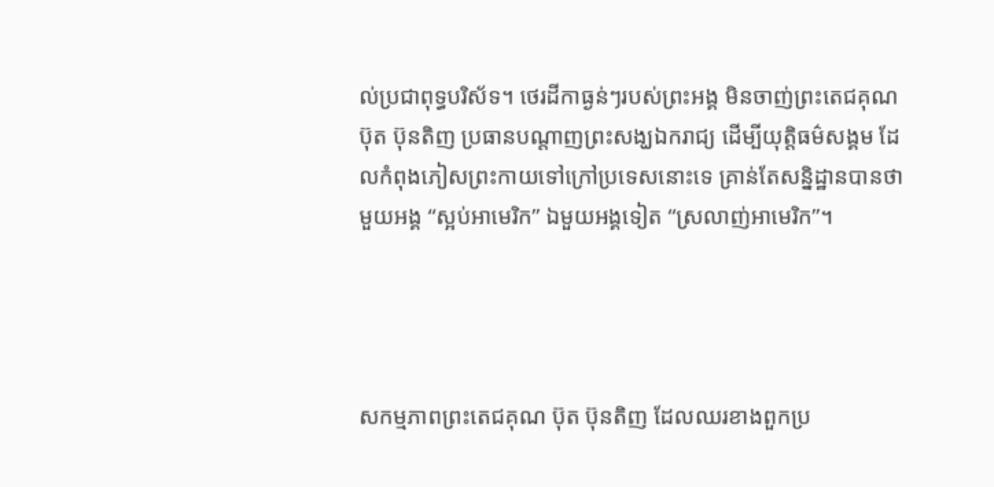ល់ប្រជាពុទ្ធបរិស័ទ។ ថេរដីកាធ្ងន់ៗរបស់ព្រះអង្គ មិនចាញ់ព្រះតេជគុណ ប៊ុត ប៊ុនតិញ ប្រធានបណ្តាញព្រះសង្ឃឯករាជ្យ ដើម្បីយុត្តិធម៌សង្គម ដែលកំពុងភៀសព្រះកាយទៅក្រៅប្រទេសនោះទេ គ្រាន់តែសន្និដ្ឋានបានថា មួយអង្គ “ស្អប់អាមេរិក” ឯមួយអង្គទៀត “ស្រលាញ់អាមេរិក”។




សកម្មភាពព្រះតេជគុណ ប៊ុត ប៊ុនតិញ ដែលឈរខាងពួកប្រ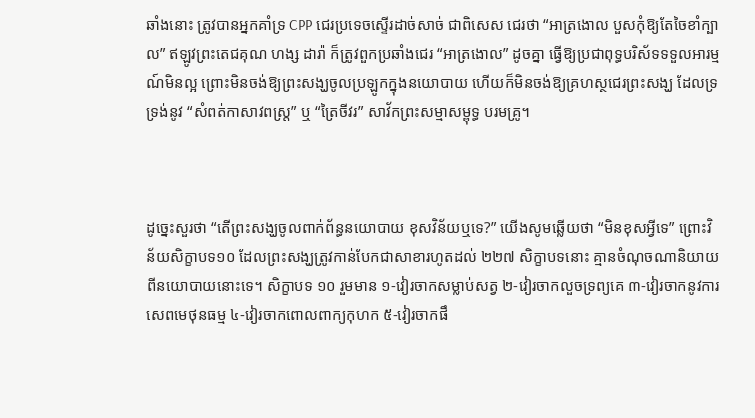ឆាំងនោះ ត្រូវបានអ្នកគាំទ្រ CPP ជេរប្រទេចស្ទើរដាច់សាច់ ជាពិសេស ជេរថា “អាត្រងោល បួសកុំឱ្យតែចៃខាំក្បាល” ឥឡូវព្រះតេជគុណ ហង្ស ដារ៉ា ក៏ត្រូវពួកប្រឆាំងជេរ “អាត្រងោល” ដូចគ្នា ធ្វើឱ្យប្រជាពុទ្ធបរិស័ទទទួលអារម្មណ៍មិនល្អ ព្រោះមិនចង់ឱ្យព្រះសង្ឃចូលប្រឡូកក្នុងនយោបាយ ហើយក៏មិនចង់ឱ្យគ្រហស្ថជេរព្រះសង្ឃ ដែលទ្រទ្រង់នូវ “សំពត់កាសាវពស្ត្រ” ឬ “ត្រៃចីវរ” សាវ័កព្រះសម្មាសម្ពុទ្ធ បរមគ្រូ។



ដូច្នេះសួរថា “តើព្រះសង្ឃចូលពាក់ព័ន្ធនយោបាយ ខុសវិន័យឬទេ?” យើងសូមឆ្លើយថា “មិនខុសអ្វីទេ” ព្រោះវិន័យសិក្ខាបទ១០ ដែលព្រះសង្ឃត្រូវកាន់បែកជាសាខារហូតដល់ ២២៧ សិក្ខាបទនោះ គ្មានចំណុចណានិយាយពីនយោបាយនោះទេ។ សិក្ខាបទ ១០ រួមមាន ១-វៀរចាកសម្លាប់សត្វ ២-វៀរចាកលួចទ្រព្យគេ ៣-វៀរចាកនូវការសេពមេថុនធម្ម ៤-វៀរចាកពោលពាក្យកុហក ៥-វៀរចាកផឹ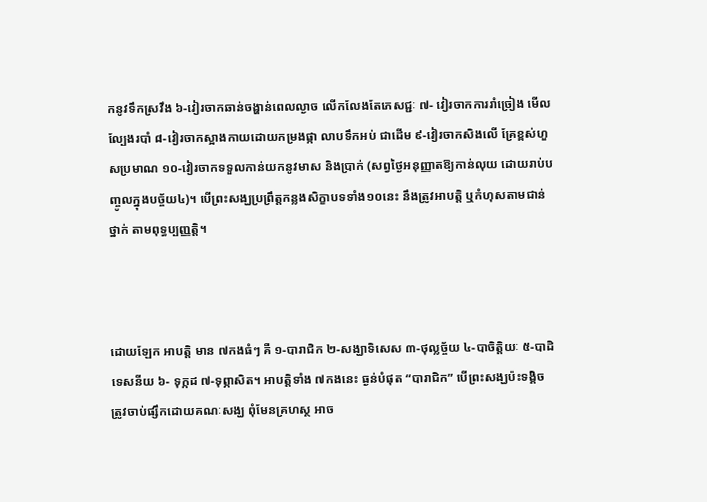កនូវទឹកស្រវឹង ៦-វៀរចាកឆាន់ចង្ហាន់ពេលល្ងាច លើកលែងតែភេសជ្ជៈ ៧- វៀរចាកការរាំច្រៀង មើលល្បែងរបាំ ៨-វៀរចាកស្អាងកាយដោយកម្រងផ្កា លាបទឹកអប់ ជាដើម ៩-វៀរចាកសិងលើ គ្រែខ្ពស់ហួសប្រមាណ ១០-វៀរចាកទទួលកាន់យកនូវមាស និងប្រាក់ (សព្វថ្ងៃអនុញ្ញាតឱ្យកាន់លុយ ដោយរាប់បញ្ចូលក្នុងបច្ច័យ៤)។ បើព្រះសង្ឃប្រព្រឹត្តកន្លងសិក្ខាបទទាំង១០នេះ នឹងត្រូវអាបត្តិ ឬកំហុសតាមជាន់ថ្នាក់ តាមពុទ្ធប្បញ្ញត្តិ។



ដោយឡែក អាបត្តិ មាន ៧កងធំៗ គឺ ១-បារាជិក ២-សង្ឃាទិសេស ៣-ថុល្លច្ច័យ ៤-បាចិត្តិយៈ ៥-បាដិទេសនីយ ៦- ទុក្កដ ៧-ទុព្ភាសិត។ អាបត្តិទាំង ៧កងនេះ ធ្ងន់បំផុត “បារាជិក” បើព្រះសង្ឃប៉ះទង្គិច ត្រូវចាប់ផ្សឹកដោយគណៈសង្ឃ ពុំមែនគ្រហស្ថ អាច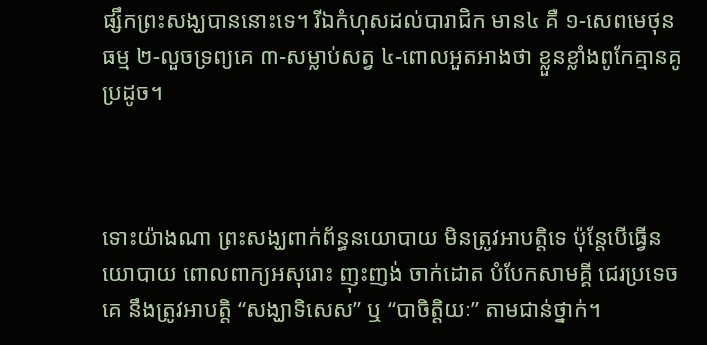ផ្សឹកព្រះសង្ឃបាននោះទេ។ រីឯកំហុសដល់បារាជិក មាន៤ គឺ ១-សេពមេថុនធម្ម ២-លួចទ្រព្យគេ ៣-សម្លាប់សត្វ ៤-ពោលអួតអាងថា ខ្លួនខ្លាំងពូកែគ្មានគូប្រដូច។



ទោះយ៉ាងណា ព្រះសង្ឃពាក់ព័ន្ធនយោបាយ មិនត្រូវអាបត្តិទេ ប៉ុន្តែបើធ្វើនយោបាយ ពោលពាក្យអសុរោះ ញុះញង់ ចាក់ដោត បំបែកសាមគ្គី ជេរប្រទេចគេ នឹងត្រូវអាបត្តិ “សង្ឃាទិសេស” ឬ “បាចិត្តិយៈ” តាមជាន់ថ្នាក់។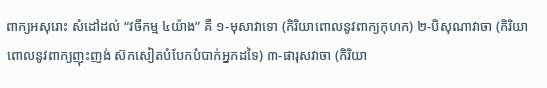ពាក្យអសុរោះ សំដៅដល់ “វចីកម្ម ៤យ៉ាង” គឺ ១-មុសាវាទោ (កិរិយាពោលនូវពាក្យកុហក) ២-បិសុណាវាចា (កិរិយាពោលនូវពាក្យញុះញង់ ស៊កសៀតបំបែកបំបាក់អ្នកដទៃ) ៣-ផារុសវាចា (កិរិយា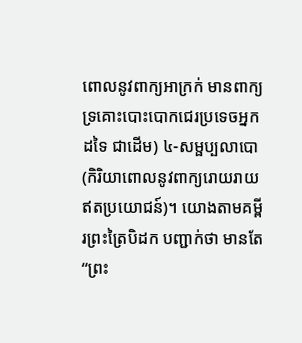ពោលនូវពាក្យអាក្រក់ មានពាក្យទ្រគោះបោះបោកជេរប្រទេចអ្នកដទៃ ជាដើម) ៤-សម្ផប្បលាបោ (កិរិយាពោលនូវពាក្យរោយរាយឥតប្រយោជន៍)។ យោងតាមគម្ពីរព្រះត្រៃបិដក បញ្ជាក់ថា មានតែ “ព្រះ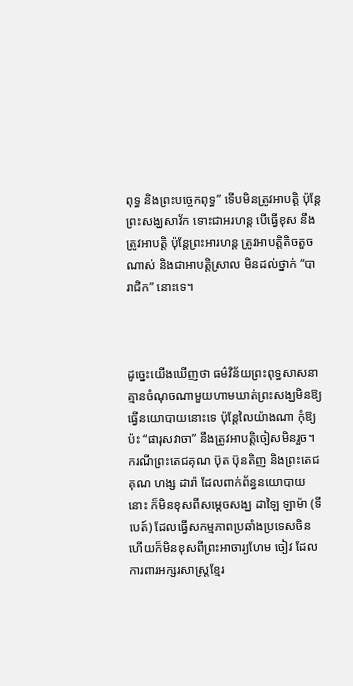ពុទ្ធ និងព្រះបច្ចេកពុទ្ធ” ទើបមិនត្រូវអាបត្តិ ប៉ុន្តែព្រះសង្ឃសាវ័ក ទោះជាអរហន្ត បើធ្វើខុស នឹងត្រូវអាបត្តិ ប៉ុន្តែព្រះអារហន្ត ត្រូវអាបត្តិតិចតួចណាស់ និងជាអាបត្តិស្រាល មិនដល់ថ្នាក់ “បារាជិក” នោះទេ។



ដូច្នេះយើងឃើញថា ធម៌វិន័យព្រះពុទ្ធសាសនា គ្មានចំណុចណាមួយហាមឃាត់ព្រះសង្ឃមិនឱ្យធ្វើនយោបាយនោះទេ ប៉ុន្តែលៃយ៉ាងណា កុំឱ្យប៉ះ “ផារុសវាចា” នឹងត្រូវអាបត្តិចៀសមិនរួច។ ករណីព្រះតេជគុណ ប៊ុត ប៊ុនតិញ និងព្រះតេជគុណ ហង្ស ដារ៉ា ដែលពាក់ព័ន្ធនយោបាយនោះ ក៏មិនខុសពីសម្តេចសង្ឃ ដាឡៃ ឡាម៉ា (ទីបេត៍) ដែលធ្វើសកម្មភាពប្រឆាំងប្រទេសចិន ហើយក៏មិនខុសពីព្រះអាចារ្យហែម ចៀវ ដែលការពារអក្សរសាស្ត្រខ្មែរ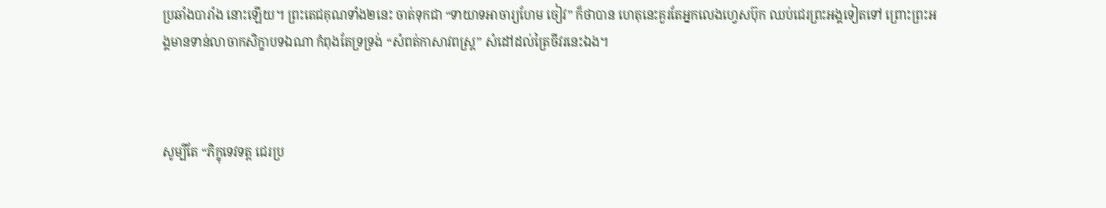ប្រឆាំងបារាំង នោះឡើយ។ ព្រះតេជគុណទាំង២នេះ ចាត់ទុកជា “ទាយាទអាចារ្យហែម ចៀវ” ក៏ថាបាន ហេតុនេះគួរតែអ្នកលេងហ្វេសប៊ុក ឈប់ជេរព្រះអង្គទៀតទៅ ព្រោះព្រះអង្គមានទាន់លាចាកសិក្ខាបទឯណា កំពុងតែទ្រទ្រង់ “សំពត់កាសាវពស្ត្រ” សំដៅដល់ត្រៃចីវរនេះឯង។



សូម្បីតែ “ភិក្ខុទេវទត្ត ជេរប្រ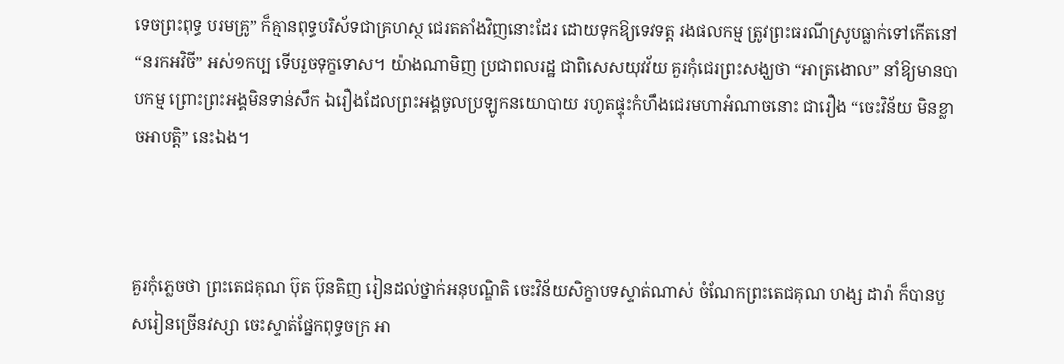ទេចព្រះពុទ្ធ បរមគ្រូ” ក៏គ្មានពុទ្ធបរិស័ទជាគ្រហស្ថ ជេរតតាំងវិញនោះដែរ ដោយទុកឱ្យទេវទត្ត រងផលកម្ម ត្រូវព្រះធរណីស្រូបធ្លាក់ទៅកើតនៅ “នរកអវិចី” អស់១កប្ប ទើបរួចទុក្ខទោស។ យ៉ាងណាមិញ ប្រជាពលរដ្ឋ ជាពិសេសយុវវ័យ គួរកុំជេរព្រះសង្ឃថា “អាត្រងោល” នាំឱ្យមានបាបកម្ម ព្រោះព្រះអង្គមិនទាន់សឹក ឯរឿងដែលព្រះអង្គចូលប្រឡូកនយោបាយ រហូតផ្ទុះកំហឹងជេរមហាអំណាចនោះ ជារឿង “ចេះវិន័យ មិនខ្លាចអាបត្តិ” នេះឯង។



គួរកុំភ្លេចថា ព្រះតេជគុណ ប៊ុត ប៊ុនតិញ រៀនដល់ថ្នាក់អនុបណ្ឌិតិ ចេះវិន័យសិក្ខាបទស្ទាត់ណាស់ ចំណែកព្រះតេជគុណ ហង្ស ដារ៉ា ក៏បានបួសរៀនច្រើនវស្សា ចេះស្ទាត់ផ្នែកពុទ្ធចក្រ អា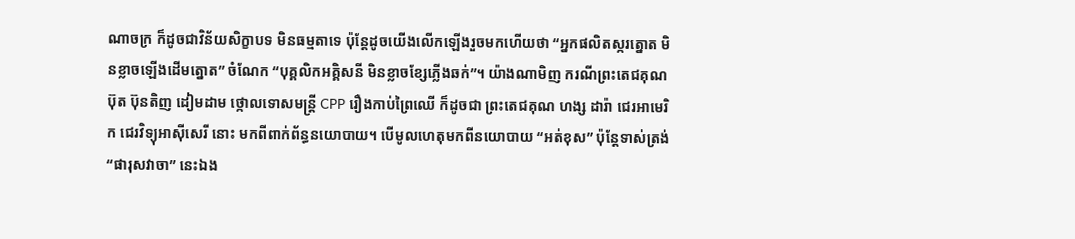ណាចក្រ ក៏ដូចជាវិន័យសិក្ខាបទ មិនធម្មតាទេ ប៉ុន្តែដូចយើងលើកឡើងរួចមកហើយថា “អ្នកផលិតស្ករត្នោត មិនខ្លាចឡើងដើមត្នោត” ចំណែក “បុគ្គលិកអគ្គិសនី មិនខ្លាចខ្សែភ្លើងឆក់”។ យ៉ាងណាមិញ ករណីព្រះតេជគុណ ប៊ុត ប៊ុនតិញ ដៀមដាម ថ្កោលទោសមន្ត្រី CPP រឿងកាប់ព្រៃឈើ ក៏ដូចជា ព្រះតេជគុណ ហង្ស ដារ៉ា ជេរអាមេរិក ជេរវិទ្យុអាស៊ីសេរី នោះ មកពីពាក់ព័ន្ធនយោបាយ។ បើមូលហេតុមកពីនយោបាយ “អត់ខុស” ប៉ុន្តែទាស់ត្រង់ “ផារុសវាចា” នេះឯង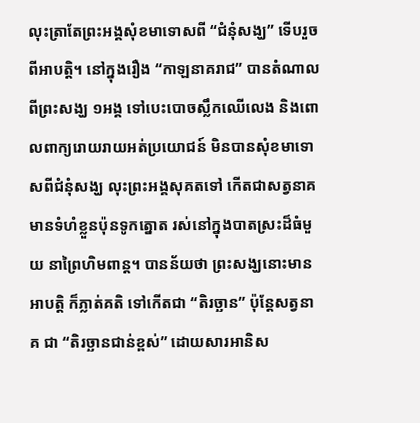លុះត្រាតែព្រះអង្គសុំខមាទោសពី “ជំនុំសង្ឃ” ទើបរួចពីអាបត្តិ។ នៅក្នុងរឿង “កាឡនាគរាជ” បានតំណាលពីព្រះសង្ឃ ១អង្គ ទៅបេះបោចស្លឹកឈើលេង និងពោលពាក្យរោយរាយអត់ប្រយោជន៍ មិនបានសុំខមាទោសពីជំនុំសង្ឃ លុះព្រះអង្គសុគតទៅ កើតជាសត្វនាគ មានទំហំខ្លួនប៉ុនទូកត្នោត រស់នៅក្នុងបាតស្រះដ៏ធំមួយ នាព្រៃហិមពាន្ត។ បានន័យថា ព្រះសង្ឃនោះមានអាបត្តិ ក៏ភ្លាត់គតិ ទៅកើតជា “តិរច្ឆាន” ប៉ុន្តែសត្វនាគ ជា “តិរច្ឆានជាន់ខ្ពស់” ដោយសារអានិស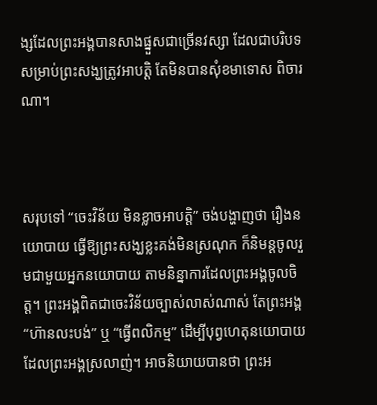ង្សដែលព្រះអង្គបានសាងផ្នួសជាច្រើនវស្សា ដែលជាបរិបទសម្រាប់ព្រះសង្ឃត្រូវអាបត្តិ តែមិនបានសុំខមាទោស ពិចារណា។



សរុបទៅ “ចេះវិន័យ មិនខ្លាចអាបត្តិ” ចង់បង្ហាញថា រឿងនយោបាយ ធ្វើឱ្យព្រះសង្ឃខ្លះគង់មិនស្រណុក ក៏និមន្តចូលរួមជាមួយអ្នកនយោបាយ តាមនិន្នាការដែលព្រះអង្គចូលចិត្ត។ ព្រះអង្គពិតជាចេះវិន័យច្បាស់លាស់ណាស់ តែព្រះអង្គ “ហ៊ានលះបង់” ឬ “ធ្វើពលិកម្ម” ដើម្បីបុព្វហេតុនយោបាយ ដែលព្រះអង្គស្រលាញ់។ អាចនិយាយបានថា ព្រះអ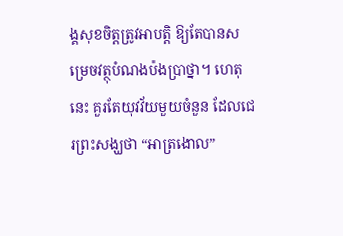ង្គសុខចិត្តត្រូវអាបត្តិ ឱ្យតែបានសម្រេចវត្ថុបំណងប៉ងប្រាថ្នា។ ហេតុនេះ គួរតែយុវវ័យមួយចំនួន ដែលជេរព្រះសង្ឃថា “អាត្រងោល”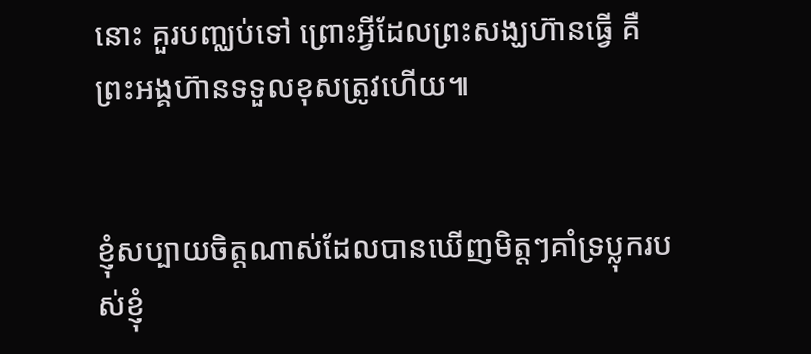នោះ គួរបញ្ឈប់ទៅ ព្រោះអ្វីដែលព្រះសង្ឃហ៊ានធ្វើ គឺព្រះអង្គហ៊ានទទួលខុសត្រូវហើយ៕


ខ្ញុំសប្បាយចិត្តណាស់ដែលបានឃើញមិត្តៗគាំទ្រប្លុករបស់ខ្ញុំ